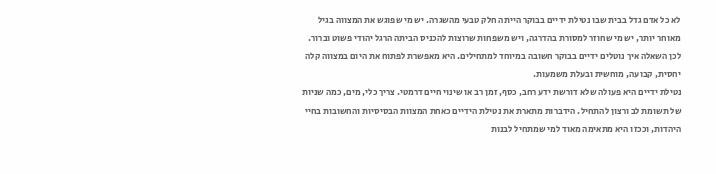לא כל אדם גדל בבית שבו נטילת ידיים בבוקר הייתה חלק טבעי מהשגרה. יש מי שפוגש את המצווה בגיל מאוחר יותר, יש מי שחוזר למסורת בהדרגה, ויש משפחות שרוצות להכניס הביתה הרגל יהודי פשוט וברור. לכן השאלה איך נוטלים ידיים בבוקר חשובה במיוחד למתחילים. היא מאפשרת לפתוח את היום במצווה קלה יחסית, קבועה, מוחשית ובעלת משמעות.
נטילת ידיים היא פעולה שלא דורשת ידע רחב, כסף, זמן רב או שינוי חיים דרמטי. צריך כלי, מים, כמה שניות של תשומת לב ורצון להתחיל. הידברות מתארת את נטילת הידיים כאחת המצוות הבסיסיות והחשובות בחיי היהדות, וככזו היא מתאימה מאוד למי שמתחיל לבנות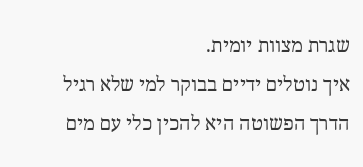שגרת מצוות יומית.
איך נוטלים ידיים בבוקר למי שלא רגיל
הדרך הפשוטה היא להכין כלי עם מים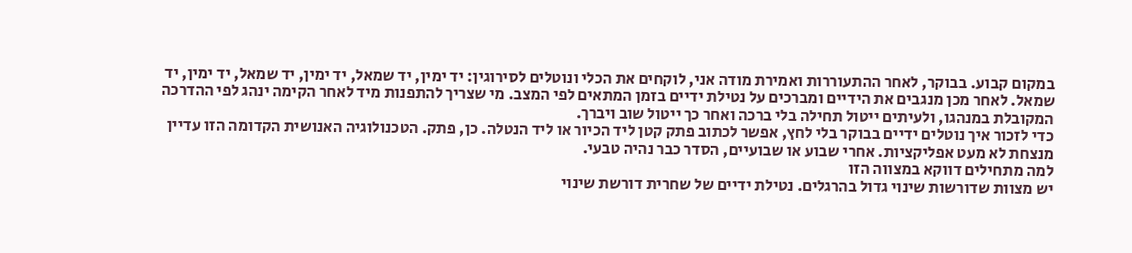במקום קבוע. בבוקר, לאחר ההתעוררות ואמירת מודה אני, לוקחים את הכלי ונוטלים לסירוגין: יד ימין, יד שמאל, יד ימין, יד שמאל, יד ימין, יד שמאל. לאחר מכן מנגבים את הידיים ומברכים על נטילת ידיים בזמן המתאים לפי המצב. מי שצריך להתפנות מיד לאחר הקימה ינהג לפי ההדרכה המקובלת במנהגו, ולעיתים ייטול תחילה בלי ברכה ואחר כך ייטול שוב ויברך.
כדי לזכור איך נוטלים ידיים בבוקר בלי לחץ, אפשר לכתוב פתק קטן ליד הכיור או ליד הנטלה. כן, פתק. הטכנולוגיה האנושית הקדומה הזו עדיין מנצחת לא מעט אפליקציות. אחרי שבוע או שבועיים, הסדר כבר נהיה טבעי.
למה מתחילים דווקא במצווה הזו
יש מצוות שדורשות שינוי גדול בהרגלים. נטילת ידיים של שחרית דורשת שינוי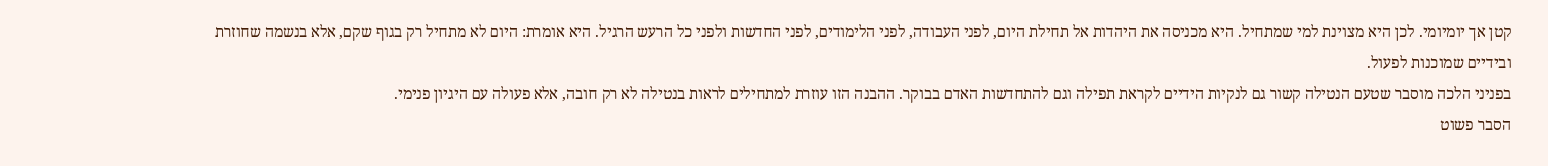קטן אך יומיומי. לכן היא מצוינת למי שמתחיל. היא מכניסה את היהדות אל תחילת היום, לפני העבודה, לפני הלימודים, לפני החדשות ולפני כל הרעש הרגיל. היא אומרת: היום לא מתחיל רק בגוף שקם, אלא בנשמה שחוזרת ובידיים שמוכנות לפעול.
בפניני הלכה מוסבר שטעם הנטילה קשור גם לנקיות הידיים לקראת תפילה וגם להתחדשות האדם בבוקר. ההבנה הזו עוזרת למתחילים לראות בנטילה לא רק חובה, אלא פעולה עם היגיון פנימי.
הסבר פשוט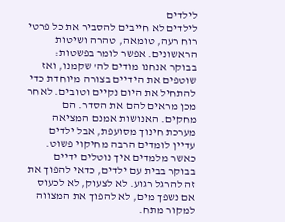לילדים
לילדים לא חייבים להסביר את כל פרטי רוח רעה, טומאה, טהרה ושיטות הראשונים. אפשר לומר בפשטות: בבוקר אנחנו מודים לה' שקמנו, ואז שוטפים את הידיים בצורה מיוחדת כדי להתחיל את היום נקיים וטובים. לאחר מכן מראים להם את הסדר. הם מחקים. האנושות אמנם המציאה מערכת חינוך מסועפת, אבל ילדים עדיין לומדים הרבה מחיקוי פשוט.
כאשר מלמדים איך נוטלים ידיים בבוקר בבית עם ילדים, כדאי להפוך את זה להרגל רגוע. לא לצעוק, לא לכעוס אם נשפך מים, לא להפוך את המצווה למקור מתח.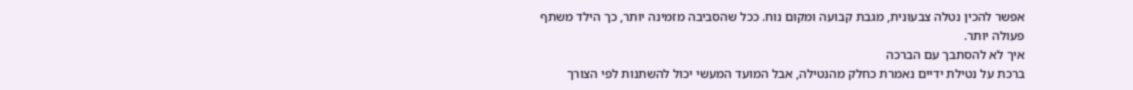אפשר להכין נטלה צבעונית, מגבת קבועה ומקום נוח. ככל שהסביבה מזמינה יותר, כך הילד משתף פעולה יותר.
איך לא להסתבך עם הברכה
ברכת על נטילת ידיים נאמרת כחלק מהנטילה, אבל המועד המעשי יכול להשתנות לפי הצורך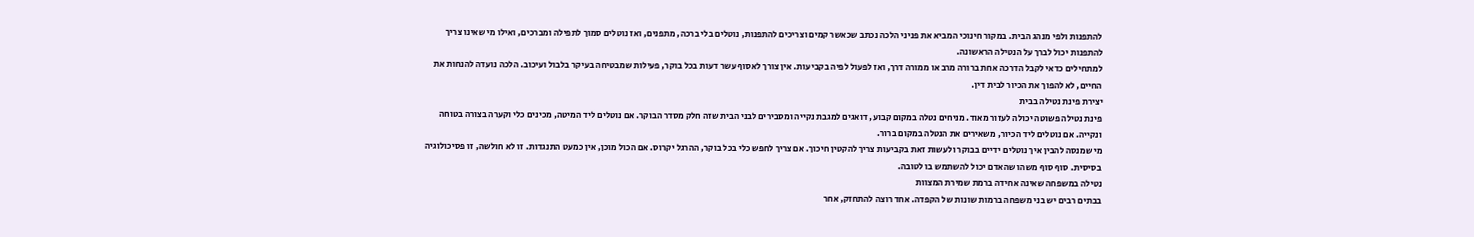להתפנות ולפי מנהג הבית. במקור חינוכי המביא את פניני הלכה נכתב שכאשר קמים וצריכים להתפנות, נוטלים בלי ברכה, מתפנים, ואז נוטלים סמוך לתפילה ומברכים, ואילו מי שאינו צריך להתפנות יכול לברך על הנטילה הראשונה.
למתחילים כדאי לקבל הדרכה אחת ברורה מרב או ממורה דרך, ואז לפעול לפיה בקביעות. אין צורך לאסוף עשר דעות בכל בוקר, פעילות שמבטיחה בעיקר בלבול ועיכוב. הלכה נועדה להנחות את החיים, לא להפוך את הכיור לבית דין.
יצירת פינת נטילה בבית
פינת נטילה פשוטה יכולה לעזור מאוד. מניחים נטלה במקום קבוע, דואגים למגבת נקייה ומסבירים לבני הבית שזה חלק מסדר הבוקר. אם נוטלים ליד המיטה, מכינים כלי וקערה בצורה בטוחה ונקייה. אם נוטלים ליד הכיור, משאירים את הנטלה במקום ברור.
מי שמנסה להבין איך נוטלים ידיים בבוקר ולעשות זאת בקביעות צריך להקטין חיכוך. אם צריך לחפש כלי בכל בוקר, ההרגל יקרוס. אם הכול מוכן, אין כמעט התנגדות. זו לא חולשה, זו פסיכולוגיה בסיסית. סוף סוף משהו שהאדם יכול להשתמש בו לטובה.
נטילה במשפחה שאינה אחידה ברמת שמירת המצוות
בבתים רבים יש בני משפחה ברמות שונות של הקפדה. אחד רוצה להתחזק, אחר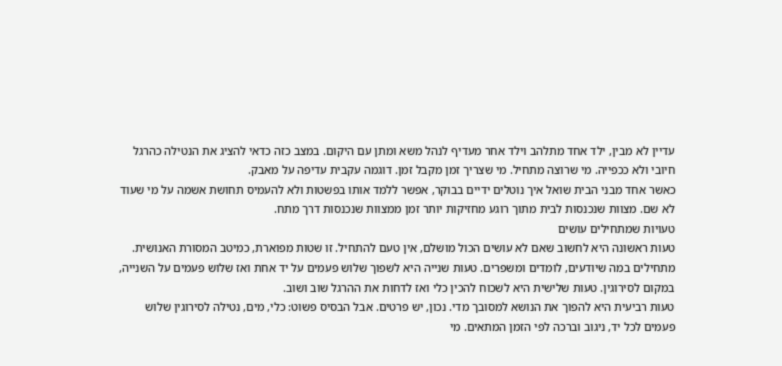עדיין לא מבין, ילד אחד מתלהב וילד אחר מעדיף לנהל משא ומתן עם היקום. במצב כזה כדאי להציג את הנטילה כהרגל חיובי ולא ככפייה. מי שרוצה מתחיל. מי שצריך זמן מקבל זמן. דוגמה עקבית עדיפה על מאבק.
כאשר אחד מבני הבית שואל איך נוטלים ידיים בבוקר, אפשר ללמד אותו בפשטות ולא להעמיס תחושת אשמה על מי שעוד לא שם. מצוות שנכנסות לבית מתוך רוגע מחזיקות יותר זמן ממצוות שנכנסות דרך מתח.
טעויות שמתחילים עושים
טעות ראשונה היא לחשוב שאם לא עושים הכול מושלם, אין טעם להתחיל. זו שטות מפוארת, כמיטב המסורת האנושית. מתחילים במה שיודעים, לומדים ומשפרים. טעות שנייה היא לשפוך שלוש פעמים על יד אחת ואז שלוש פעמים על השנייה, במקום לסירוגין. טעות שלישית היא לשכוח להכין כלי ואז לדחות את ההרגל שוב ושוב.
טעות רביעית היא להפוך את הנושא למסובך מדי. נכון, יש פרטים. אבל הבסיס פשוט: כלי, מים, נטילה לסירוגין שלוש פעמים לכל יד, ניגוב וברכה לפי הזמן המתאים. מי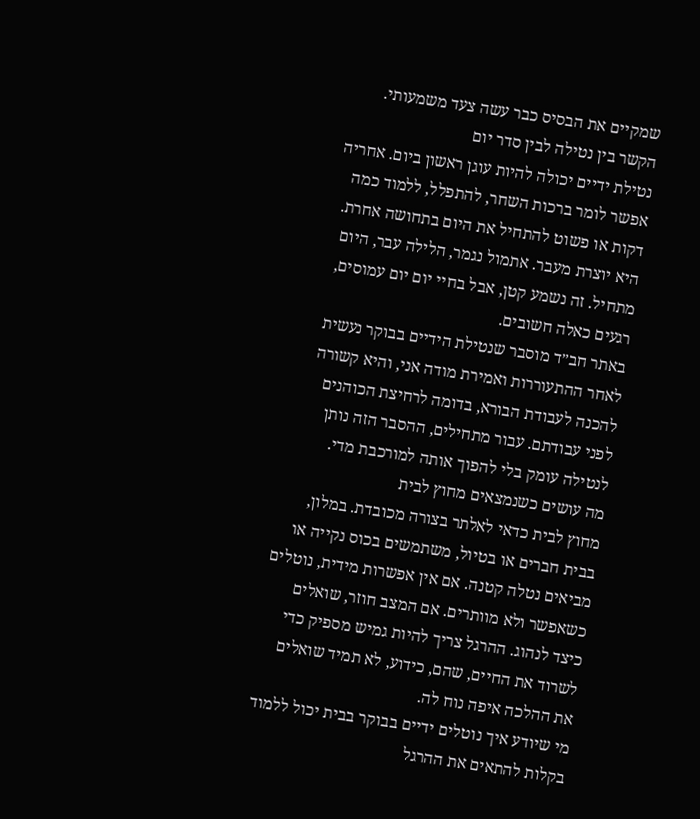שמקיים את הבסיס כבר עשה צעד משמעותי.
הקשר בין נטילה לבין סדר יום
נטילת ידיים יכולה להיות עוגן ראשון ביום. אחריה אפשר לומר ברכות השחר, להתפלל, ללמוד כמה דקות או פשוט להתחיל את היום בתחושה אחרת. היא יוצרת מעבר. אתמול נגמר, הלילה עבר, היום מתחיל. זה נשמע קטן, אבל בחיי יום יום עמוסים, רגעים כאלה חשובים.
באתר חב״ד מוסבר שנטילת הידיים בבוקר נעשית לאחר ההתעוררות ואמירת מודה אני, והיא קשורה להכנה לעבודת הבורא, בדומה לרחיצת הכוהנים לפני עבודתם. עבור מתחילים, ההסבר הזה נותן לנטילה עומק בלי להפוך אותה למורכבת מדי.
מה עושים כשנמצאים מחוץ לבית
מחוץ לבית כדאי לאלתר בצורה מכובדת. במלון, בבית חברים או בטיול, משתמשים בכוס נקייה או מביאים נטלה קטנה. אם אין אפשרות מידית, נוטלים כשאפשר ולא מוותרים. אם המצב חוזר, שואלים כיצד לנהוג. ההרגל צריך להיות גמיש מספיק כדי לשרוד את החיים, שהם, כידוע, לא תמיד שואלים את ההלכה איפה נוח לה.
מי שיודע איך נוטלים ידיים בבוקר בבית יכול ללמוד בקלות להתאים את ההרגל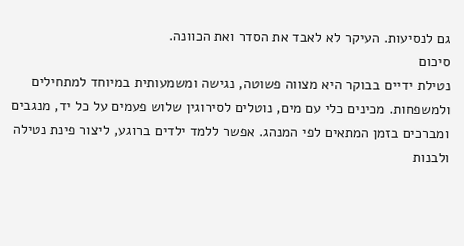גם לנסיעות. העיקר לא לאבד את הסדר ואת הכוונה.
סיכום
נטילת ידיים בבוקר היא מצווה פשוטה, נגישה ומשמעותית במיוחד למתחילים ולמשפחות. מכינים כלי עם מים, נוטלים לסירוגין שלוש פעמים על כל יד, מנגבים ומברכים בזמן המתאים לפי המנהג. אפשר ללמד ילדים ברוגע, ליצור פינת נטילה ולבנות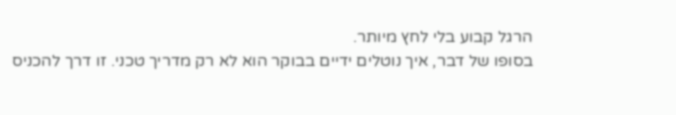הרגל קבוע בלי לחץ מיותר.
בסופו של דבר, איך נוטלים ידיים בבוקר הוא לא רק מדריך טכני. זו דרך להכניס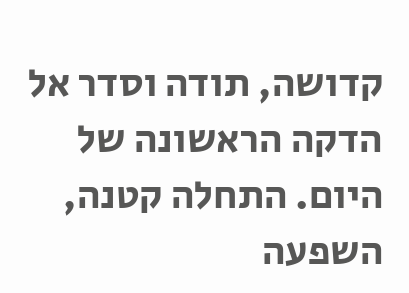קדושה, תודה וסדר אל הדקה הראשונה של היום. התחלה קטנה, השפעה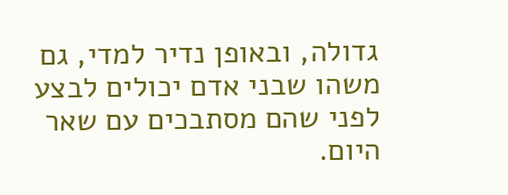גדולה, ובאופן נדיר למדי, גם משהו שבני אדם יכולים לבצע לפני שהם מסתבכים עם שאר היום.